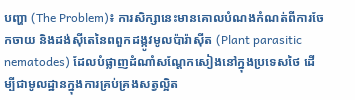បញ្ហា (The Problem)៖ ការសិក្សានេះមានគោលបំណងកំណត់ពីការចែកចាយ និងដង់ស៊ីតេនៃពពួកដង្កូវមូលប៉ារ៉ាស៊ីត (Plant parasitic nematodes) ដែលបំផ្លាញដំណាំសណ្តែកសៀងនៅក្នុងប្រទេសថៃ ដើម្បីជាមូលដ្ឋានក្នុងការគ្រប់គ្រងសត្វល្អិត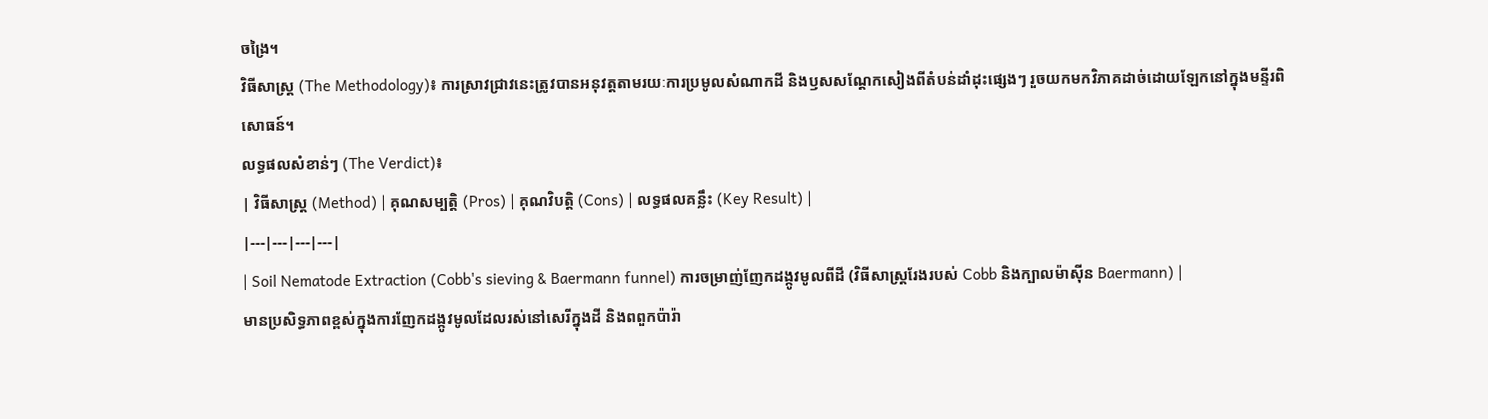ចង្រៃ។
វិធីសាស្ត្រ (The Methodology)៖ ការស្រាវជ្រាវនេះត្រូវបានអនុវត្តតាមរយៈការប្រមូលសំណាកដី និងឫសសណ្តែកសៀងពីតំបន់ដាំដុះផ្សេងៗ រួចយកមកវិភាគដាច់ដោយឡែកនៅក្នុងមន្ទីរពិសោធន៍។
លទ្ធផលសំខាន់ៗ (The Verdict)៖
| វិធីសាស្ត្រ (Method) | គុណសម្បត្តិ (Pros) | គុណវិបត្តិ (Cons) | លទ្ធផលគន្លឹះ (Key Result) |
|---|---|---|---|
| Soil Nematode Extraction (Cobb's sieving & Baermann funnel) ការចម្រាញ់ញែកដង្កូវមូលពីដី (វិធីសាស្ត្ររែងរបស់ Cobb និងក្បាលម៉ាស៊ីន Baermann) |
មានប្រសិទ្ធភាពខ្ពស់ក្នុងការញែកដង្កូវមូលដែលរស់នៅសេរីក្នុងដី និងពពួកប៉ារ៉ា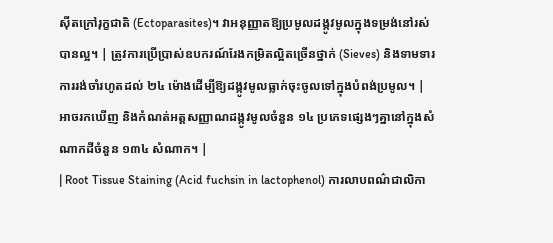ស៊ីតក្រៅរុក្ខជាតិ (Ectoparasites)។ វាអនុញ្ញាតឱ្យប្រមូលដង្កូវមូលក្នុងទម្រង់នៅរស់បានល្អ។ | ត្រូវការប្រើប្រាស់ឧបករណ៍រែងកម្រិតល្អិតច្រើនថ្នាក់ (Sieves) និងទាមទារការរង់ចាំរហូតដល់ ២៤ ម៉ោងដើម្បីឱ្យដង្កូវមូលធ្លាក់ចុះចូលទៅក្នុងបំពង់ប្រមូល។ | អាចរកឃើញ និងកំណត់អត្តសញ្ញាណដង្កូវមូលចំនួន ១៤ ប្រភេទផ្សេងៗគ្នានៅក្នុងសំណាកដីចំនួន ១៣៤ សំណាក។ |
| Root Tissue Staining (Acid fuchsin in lactophenol) ការលាបពណ៌ជាលិកា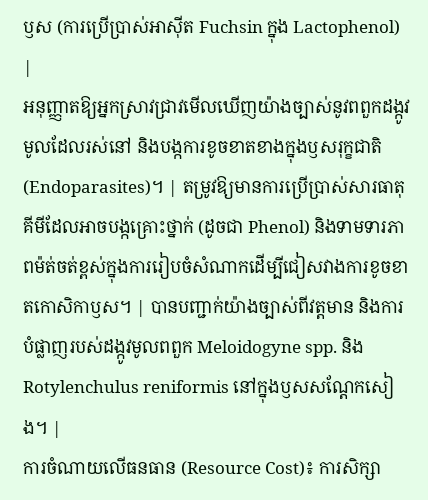ឫស (ការប្រើប្រាស់អាស៊ីត Fuchsin ក្នុង Lactophenol) |
អនុញ្ញាតឱ្យអ្នកស្រាវជ្រាវមើលឃើញយ៉ាងច្បាស់នូវពពួកដង្កូវមូលដែលរស់នៅ និងបង្កការខូចខាតខាងក្នុងឫសរុក្ខជាតិ (Endoparasites)។ | តម្រូវឱ្យមានការប្រើប្រាស់សារធាតុគីមីដែលអាចបង្កគ្រោះថ្នាក់ (ដូចជា Phenol) និងទាមទារភាពម៉ត់ចត់ខ្ពស់ក្នុងការរៀបចំសំណាកដើម្បីជៀសវាងការខូចខាតកោសិកាឫស។ | បានបញ្ជាក់យ៉ាងច្បាស់ពីវត្តមាន និងការបំផ្លាញរបស់ដង្កូវមូលពពួក Meloidogyne spp. និង Rotylenchulus reniformis នៅក្នុងឫសសណ្តែកសៀង។ |
ការចំណាយលើធនធាន (Resource Cost)៖ ការសិក្សា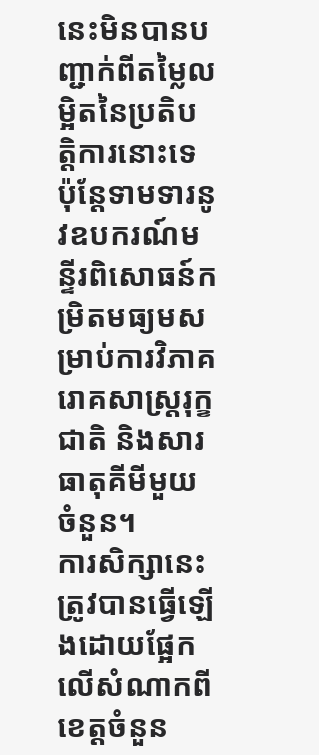នេះមិនបានបញ្ជាក់ពីតម្លៃលម្អិតនៃប្រតិបត្តិការនោះទេ ប៉ុន្តែទាមទារនូវឧបករណ៍មន្ទីរពិសោធន៍កម្រិតមធ្យមសម្រាប់ការវិភាគរោគសាស្ត្ររុក្ខជាតិ និងសារធាតុគីមីមួយចំនួន។
ការសិក្សានេះត្រូវបានធ្វើឡើងដោយផ្អែកលើសំណាកពីខេត្តចំនួន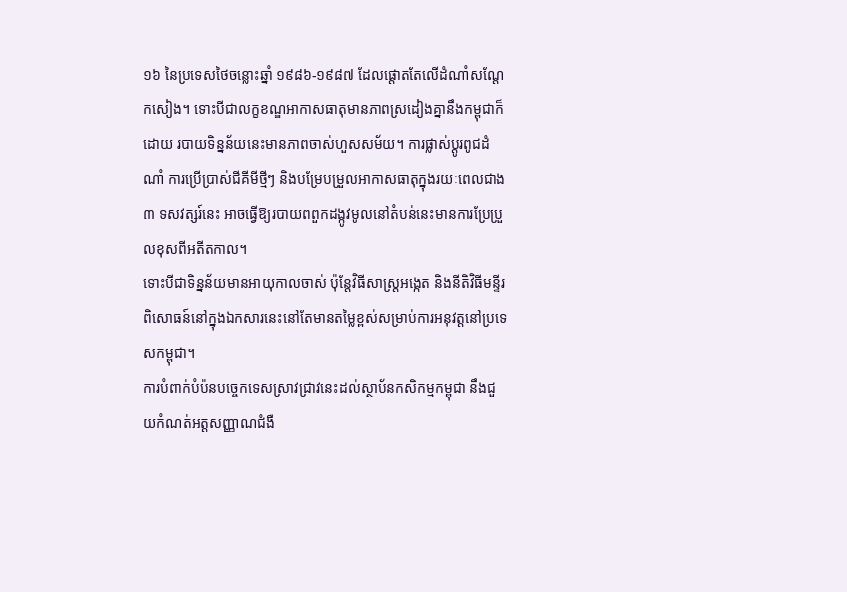១៦ នៃប្រទេសថៃចន្លោះឆ្នាំ ១៩៨៦-១៩៨៧ ដែលផ្តោតតែលើដំណាំសណ្តែកសៀង។ ទោះបីជាលក្ខខណ្ឌអាកាសធាតុមានភាពស្រដៀងគ្នានឹងកម្ពុជាក៏ដោយ របាយទិន្នន័យនេះមានភាពចាស់ហួសសម័យ។ ការផ្លាស់ប្តូរពូជដំណាំ ការប្រើប្រាស់ជីគីមីថ្មីៗ និងបម្រែបម្រួលអាកាសធាតុក្នុងរយៈពេលជាង ៣ ទសវត្សរ៍នេះ អាចធ្វើឱ្យរបាយពពួកដង្កូវមូលនៅតំបន់នេះមានការប្រែប្រួលខុសពីអតីតកាល។
ទោះបីជាទិន្នន័យមានអាយុកាលចាស់ ប៉ុន្តែវិធីសាស្ត្រអង្កេត និងនីតិវិធីមន្ទីរពិសោធន៍នៅក្នុងឯកសារនេះនៅតែមានតម្លៃខ្ពស់សម្រាប់ការអនុវត្តនៅប្រទេសកម្ពុជា។
ការបំពាក់បំប៉នបច្ចេកទេសស្រាវជ្រាវនេះដល់ស្ថាប័នកសិកម្មកម្ពុជា នឹងជួយកំណត់អត្តសញ្ញាណជំងឺ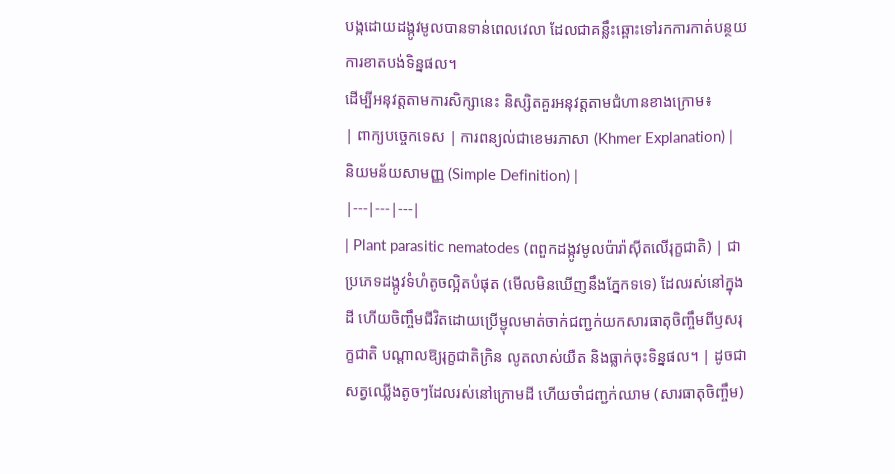បង្កដោយដង្កូវមូលបានទាន់ពេលវេលា ដែលជាគន្លឹះឆ្ពោះទៅរកការកាត់បន្ថយការខាតបង់ទិន្នផល។
ដើម្បីអនុវត្តតាមការសិក្សានេះ និស្សិតគួរអនុវត្តតាមជំហានខាងក្រោម៖
| ពាក្យបច្ចេកទេស | ការពន្យល់ជាខេមរភាសា (Khmer Explanation) | និយមន័យសាមញ្ញ (Simple Definition) |
|---|---|---|
| Plant parasitic nematodes (ពពួកដង្កូវមូលប៉ារ៉ាស៊ីតលើរុក្ខជាតិ) | ជាប្រភេទដង្កូវទំហំតូចល្អិតបំផុត (មើលមិនឃើញនឹងភ្នែកទទេ) ដែលរស់នៅក្នុងដី ហើយចិញ្ចឹមជីវិតដោយប្រើម្ជុលមាត់ចាក់ជញ្ជក់យកសារធាតុចិញ្ចឹមពីឫសរុក្ខជាតិ បណ្តាលឱ្យរុក្ខជាតិក្រិន លូតលាស់យឺត និងធ្លាក់ចុះទិន្នផល។ | ដូចជាសត្វឈ្លើងតូចៗដែលរស់នៅក្រោមដី ហើយចាំជញ្ជក់ឈាម (សារធាតុចិញ្ចឹម)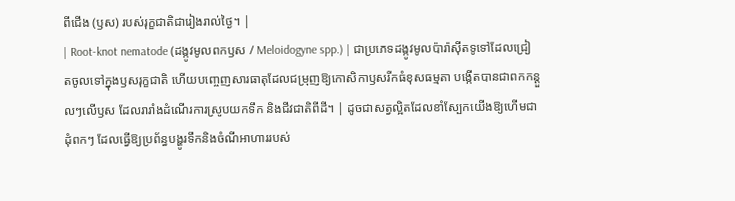ពីជើង (ឫស) របស់រុក្ខជាតិជារៀងរាល់ថ្ងៃ។ |
| Root-knot nematode (ដង្កូវមូលពកឫស / Meloidogyne spp.) | ជាប្រភេទដង្កូវមូលប៉ារ៉ាស៊ីតទូទៅដែលជ្រៀតចូលទៅក្នុងឫសរុក្ខជាតិ ហើយបញ្ចេញសារធាតុដែលជម្រុញឱ្យកោសិកាឫសរីកធំខុសធម្មតា បង្កើតបានជាពកកន្តួលៗលើឫស ដែលរារាំងដំណើរការស្រូបយកទឹក និងជីវជាតិពីដី។ | ដូចជាសត្វល្អិតដែលខាំស្បែកយើងឱ្យហើមជាដុំពកៗ ដែលធ្វើឱ្យប្រព័ន្ធបង្ហូរទឹកនិងចំណីអាហាររបស់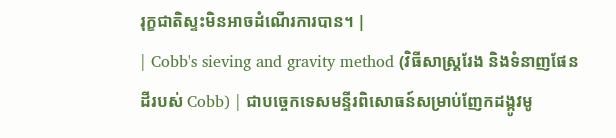រុក្ខជាតិស្ទះមិនអាចដំណើរការបាន។ |
| Cobb's sieving and gravity method (វិធីសាស្ត្ររែង និងទំនាញផែនដីរបស់ Cobb) | ជាបច្ចេកទេសមន្ទីរពិសោធន៍សម្រាប់ញែកដង្កូវមូ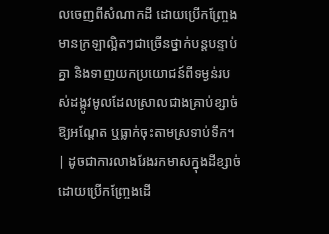លចេញពីសំណាកដី ដោយប្រើកញ្ច្រែងមានក្រឡាល្អិតៗជាច្រើនថ្នាក់បន្តបន្ទាប់គ្នា និងទាញយកប្រយោជន៍ពីទម្ងន់របស់ដង្កូវមូលដែលស្រាលជាងគ្រាប់ខ្សាច់ ឱ្យអណ្តែត ឬធ្លាក់ចុះតាមស្រទាប់ទឹក។ | ដូចជាការលាងរែងរកមាសក្នុងដីខ្សាច់ ដោយប្រើកញ្ច្រែងដើ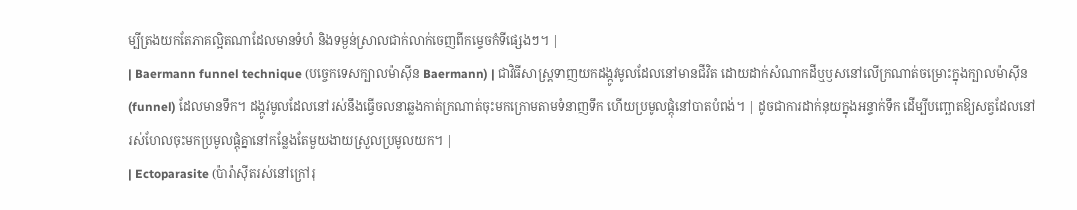ម្បីត្រងយកតែភាគល្អិតណាដែលមានទំហំ និងទម្ងន់ស្រាលជាក់លាក់ចេញពីកម្ទេចកំទីផ្សេងៗ។ |
| Baermann funnel technique (បច្ចេកទេសក្បាលម៉ាស៊ីន Baermann) | ជាវិធីសាស្ត្រទាញយកដង្កូវមូលដែលនៅមានជីវិត ដោយដាក់សំណាកដីឬឫសនៅលើក្រណាត់ចម្រោះក្នុងក្បាលម៉ាស៊ីន (funnel) ដែលមានទឹក។ ដង្កូវមូលដែលនៅរស់នឹងធ្វើចលនាឆ្លងកាត់ក្រណាត់ចុះមកក្រោមតាមទំនាញទឹក ហើយប្រមូលផ្តុំនៅបាតបំពង់។ | ដូចជាការដាក់នុយក្នុងអន្ទាក់ទឹក ដើម្បីបញ្ឆោតឱ្យសត្វដែលនៅរស់ហែលចុះមកប្រមូលផ្តុំគ្នានៅកន្លែងតែមួយងាយស្រួលប្រមូលយក។ |
| Ectoparasite (ប៉ារ៉ាស៊ីតរស់នៅក្រៅរុ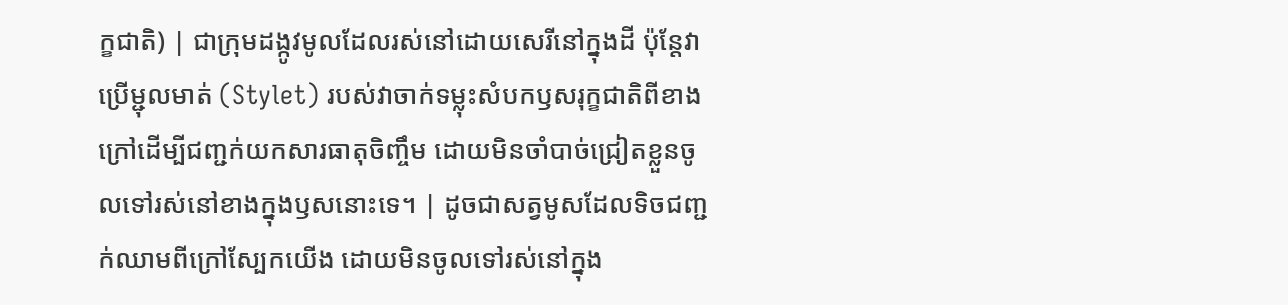ក្ខជាតិ) | ជាក្រុមដង្កូវមូលដែលរស់នៅដោយសេរីនៅក្នុងដី ប៉ុន្តែវាប្រើម្ជុលមាត់ (Stylet) របស់វាចាក់ទម្លុះសំបកឫសរុក្ខជាតិពីខាងក្រៅដើម្បីជញ្ជក់យកសារធាតុចិញ្ចឹម ដោយមិនចាំបាច់ជ្រៀតខ្លួនចូលទៅរស់នៅខាងក្នុងឫសនោះទេ។ | ដូចជាសត្វមូសដែលទិចជញ្ជក់ឈាមពីក្រៅស្បែកយើង ដោយមិនចូលទៅរស់នៅក្នុង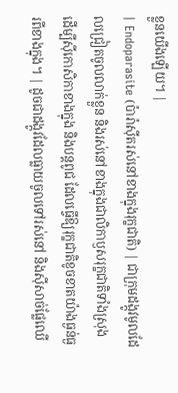ខ្លួនយើងឡើយ។ |
| Endoparasite (ប៉ារ៉ាស៊ីតរស់នៅខាងក្នុងរុក្ខជាតិ) | ជាក្រុមដង្កូវមូលដែលជ្រៀតចូលលាក់ខ្លួន និងរស់នៅខាងក្នុងជាលិកាឫសរុក្ខជាតិទាំងស្រុង ដើម្បីស៊ីកោសិកាខាងក្នុង និងបន្តពូជ ដែលធ្វើឱ្យរុក្ខជាតិខូចខាតយ៉ាងធ្ងន់ធ្ងរពីខាងក្នុង។ | ដូចជាដង្កូវដែលធ្លាយចូលទៅរស់នៅ និងស៊ីសាច់ផ្លែឈើ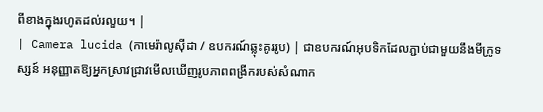ពីខាងក្នុងរហូតដល់រលួយ។ |
| Camera lucida (កាមេរ៉ាលូស៊ីដា / ឧបករណ៍ឆ្លុះគូររូប) | ជាឧបករណ៍អុបទិកដែលភ្ជាប់ជាមួយនឹងមីក្រូទស្សន៍ អនុញ្ញាតឱ្យអ្នកស្រាវជ្រាវមើលឃើញរូបភាពពង្រីករបស់សំណាក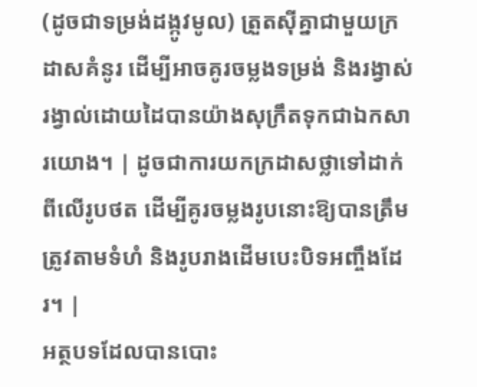(ដូចជាទម្រង់ដង្កូវមូល) ត្រួតស៊ីគ្នាជាមួយក្រដាសគំនូរ ដើម្បីអាចគូរចម្លងទម្រង់ និងរង្វាស់រង្វាល់ដោយដៃបានយ៉ាងសុក្រឹតទុកជាឯកសារយោង។ | ដូចជាការយកក្រដាសថ្លាទៅដាក់ពីលើរូបថត ដើម្បីគូរចម្លងរូបនោះឱ្យបានត្រឹមត្រូវតាមទំហំ និងរូបរាងដើមបេះបិទអញ្ចឹងដែរ។ |
អត្ថបទដែលបានបោះ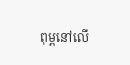ពុម្ពនៅលើ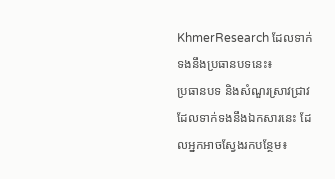KhmerResearch ដែលទាក់ទងនឹងប្រធានបទនេះ៖
ប្រធានបទ និងសំណួរស្រាវជ្រាវដែលទាក់ទងនឹងឯកសារនេះ ដែលអ្នកអាចស្វែងរកបន្ថែម៖